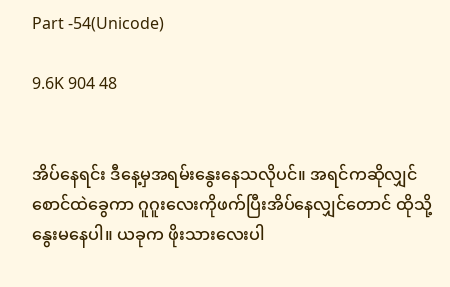Part -54(Unicode)

9.6K 904 48


အိပ်နေရင်း ဒီနေ့မှအရမ်းနွေးနေသလိုပင်။ အရင်ကဆိုလျှင်
စောင်ထဲခွေကာ ဂူဂူးလေးကိုဖက်ပြီးအိပ်နေလျှင်တောင် ထိုသို့နွေးမနေပါ။ ယခုက ဖိုးသားလေးပါ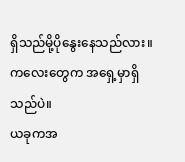ရှိသည်မို့ပိုနွေးနေသည်လား။ ကလေးတွေက အရှေ့မှာရှိသည်ပဲ။
ယခုကအ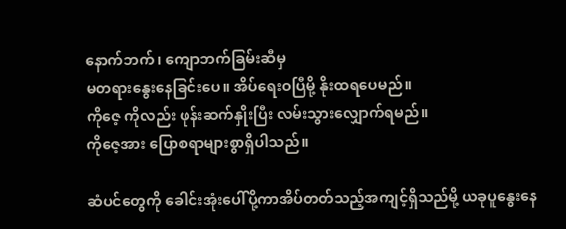နောက်ဘက်၊ ကျောဘက်ခြမ်းဆီမှ
မတရားနွေးနေခြင်းပေ။ အိပ်ရေးဝပြီမို့ နိုးထရပေမည်။
ကိုဇေ့ ကိုလည်း ဖုန်းဆက်နှိုးပြီး လမ်းသွားလျှောက်ရမည်။
ကိုဇေ့အား ပြောစရာများစွာရှိပါသည်။

ဆံပင်တွေကို ခေါင်းအုံးပေါ်ပို့ကာအိပ်တတ်သည့်အကျင့်ရှိသည်မို့ ယခုပူနွေးနေ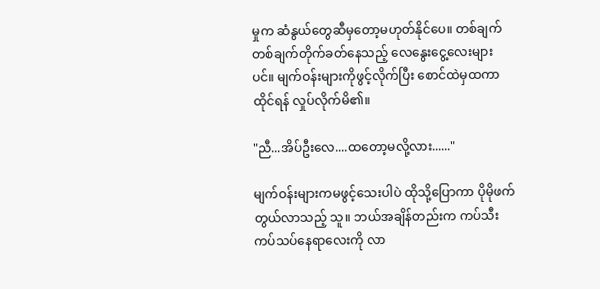မှုက ဆံနွယ်တွေဆီမှတော့မဟုတ်နိုင်ပေ။ တစ်ချက်တစ်ချက်တိုက်ခတ်နေသည့် လေနွေးငွေ့လေးများပင်။ မျက်ဝန်းများကိုဖွင့်လိုက်ပြီး စောင်ထဲမှထကာထိုင်ရန် လှုပ်လိုက်မိ၏။

"ညီ...အိပ်ဦးလေ....ထတော့မလို့လား......"

မျက်ဝန်းများကမဖွင့်သေးပါပဲ ထိုသို့ပြောကာ ပိုမိုဖက်တွယ်လာသည့် သူ။ ဘယ်အချိန်တည်းက ကပ်သီးကပ်သပ်နေရာလေးကို လာ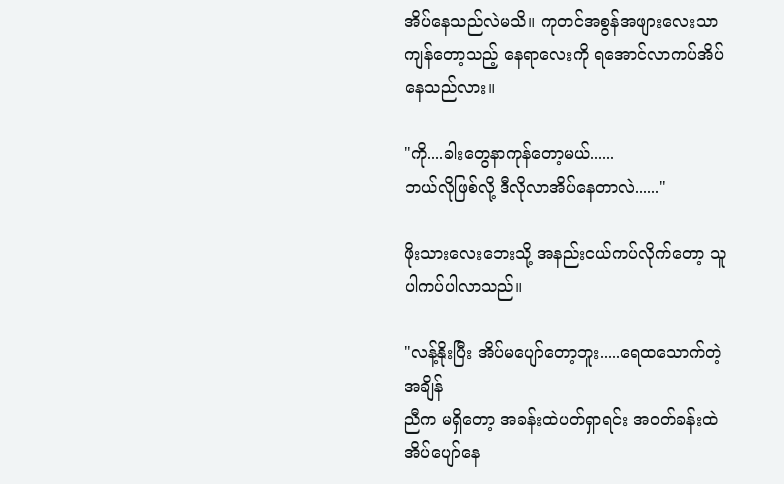အိပ်နေသည်လဲမသိ။ ကုတင်အစွန်အဖျားလေးသာကျန်တော့သည့် နေရာလေးကို ရအောင်လာကပ်အိပ်နေသည်လား။

"ကို....ခါးတွေနာကုန်တော့မယ်......
ဘယ်လိုဖြစ်လို့ ဒီလိုလာအိပ်နေတာလဲ......"

ဖိုးသားလေးဘေးသို့ အနည်းငယ်ကပ်လိုက်တော့ သူပါကပ်ပါလာသည်။

"လန့်နိုးပြီး အိပ်မပျော်တော့ဘူး.....ရေထသောက်တဲ့အချိန်
ညီက မရှိတော့ အခန်းထဲပတ်ရှာရင်း အဝတ်ခန်းထဲအိပ်ပျော်နေ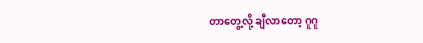တာတွေ့လို့ ချီလာတော့ ဂူဂူ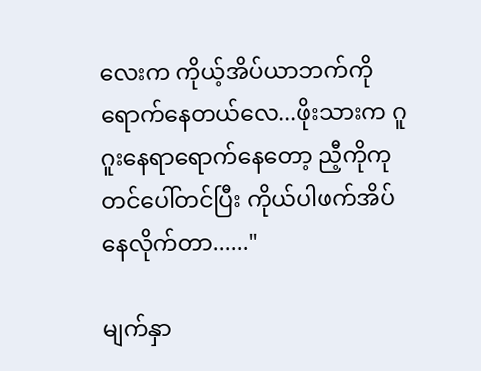လေးက ကိုယ့်အိပ်ယာဘက်ကိုရောက်နေတယ်လေ...ဖိုးသားက ဂူဂူးနေရာရောက်နေတော့ ညီ့ကိုကုတင်ပေါ်တင်ပြီး ကိုယ်ပါဖက်အိပ်နေလိုက်တာ......"

မျက်နှာ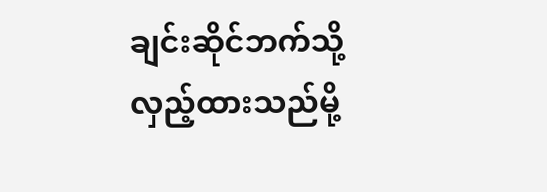ချင်းဆိုင်ဘက်သို့လှည့်ထားသည်မို့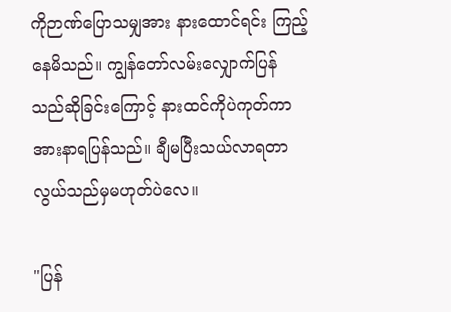ကိုဉာဏ်ပြောသမျှအား နားထောင်ရင်း ကြည့်နေမိသည်။ ကျွန်တော်လမ်းလျှောက်ပြန်သည်ဆိုခြင်းကြောင့် နားထင်ကိုပဲကုတ်ကာ အားနာရပြန်သည်။ ချီမပြီးသယ်လာရတာ လွယ်သည်မှမဟုတ်ပဲလေ။

"ပြန်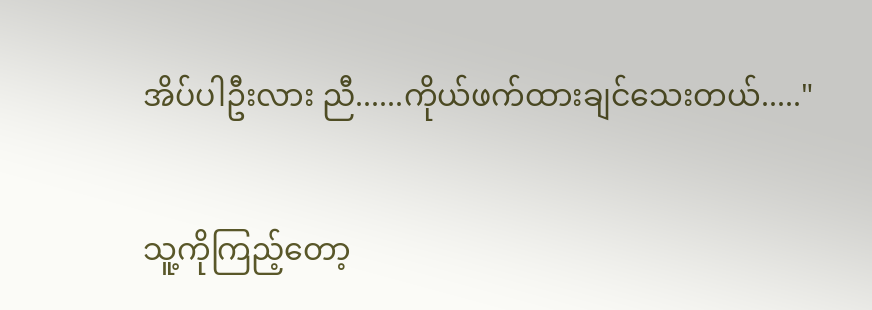အိပ်ပါဦးလား ညီ......ကိုယ်ဖက်ထားချင်သေးတယ်....."

သူ့ကိုကြည့်တော့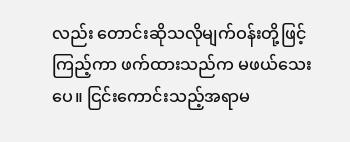လည်း တောင်းဆိုသလိုမျက်ဝန်းတို့ဖြင့်ကြည့်ကာ ဖက်ထားသည်က မဖယ်သေးပေ။ ငြင်းကောင်းသည့်အရာမ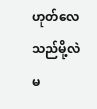ဟုတ်လေသည်မို့လဲ မ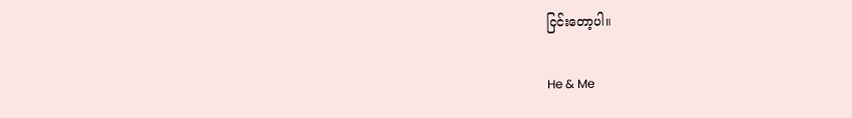ငြင်းတော့ပါ။

He & Me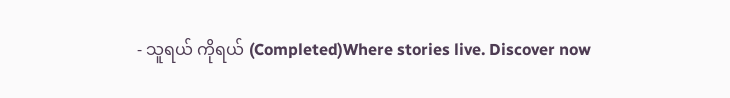- သူရယ် ကိုရယ် (Completed)Where stories live. Discover now